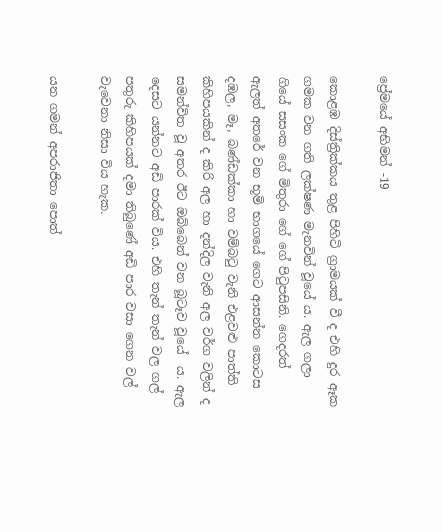ප්‍රේමයේ අභිමන් -19

කොළඹ දිස්ත්‍රික්කය තුළ පිහිටි ග්‍රාමයක් වී ද එහි දුර ඈක ගමක වන ගති ලක්ෂණ මැනවින් වූයේ ය. ඇල ගලා ගියේ සසංක ගේ මිතුරා ගේ ගේ පිටුපසිනි. ගෙදරත් ඇලත් අතරේ වන භූමි භාගයේ ගෙට ආසන්න කොටස දඹල, මෑ, බණ්ඩක්කා හා වම්බටු වැනි එළවළු පාත්ති කිහිපයකින් ද කිරි අල හා දන්දිල වැනි අල වර්ග වලින් ද සමන්විත වූ අතර ඊට ඔබ්බෙන් වන බූටෑව වූයේ  ය. ඇල දෙසට යන්නට අඩි පාරක් විය. එහි තැන් තැන් වල ගල් පතුරු කිහිපයක් දමා තිබුණේ අඩි පාර වසා ගෙන වල් වැවෙනා නිසා විය හැක.

යන ගමන් අපරාජිතා පොත්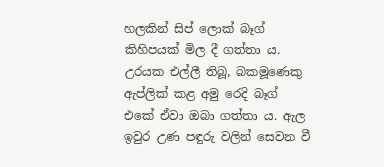හලකින් සිප් ලොක් බෑග් කිහිපයක් මිල දී ගත්තා ය. උරයක එල්ලී තිබූ, බකමූණෙකු ඇප්ලික් කළ අමු රෙදි බෑග් එකේ ඒවා ඔබා ගත්තා ය. ඇල ඉවුර උණ පඳුරු වලින් සෙවන වී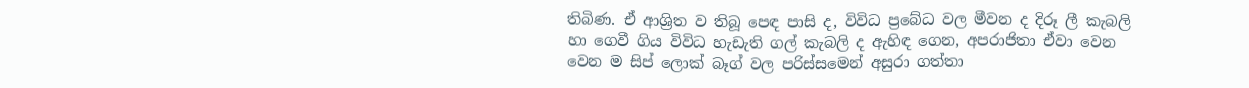තිබිණ. ඒ ආශ්‍රිත ව තිබූ පෙඳ පාසි ද, විවිධ ප්‍රබේධ වල මීවන ද දිරූ ලී කැබලි හා ගෙවී ගිය විවිධ හැඩැති ගල් කැබලි ද ඇහිඳ ගෙන, අපරාජිතා ඒවා වෙන වෙන ම සිප් ලොක් බෑග් වල පරිස්සමෙන් අසුරා ගත්තා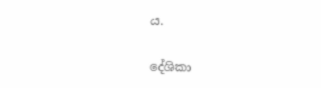ය.

දේශිකා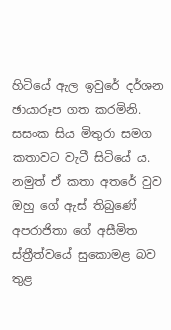හිටියේ ඇල ඉවුරේ දර්ශන ඡායාරූප ගත කරමිනි. සසංක සිය මිතුරා සමග කතාවට වැටී සිටියේ ය. නමුත් ඒ කතා අතරේ වුව ඔහු ගේ ඇස් තිබුණේ අපරාජිතා ගේ අසීමිත ස්ත්‍රීත්වයේ සුකොමළ බව තුළ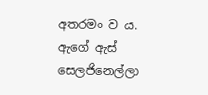අතරමං ව ය. ඇගේ ඇස් සෙලජිනෙල්ලා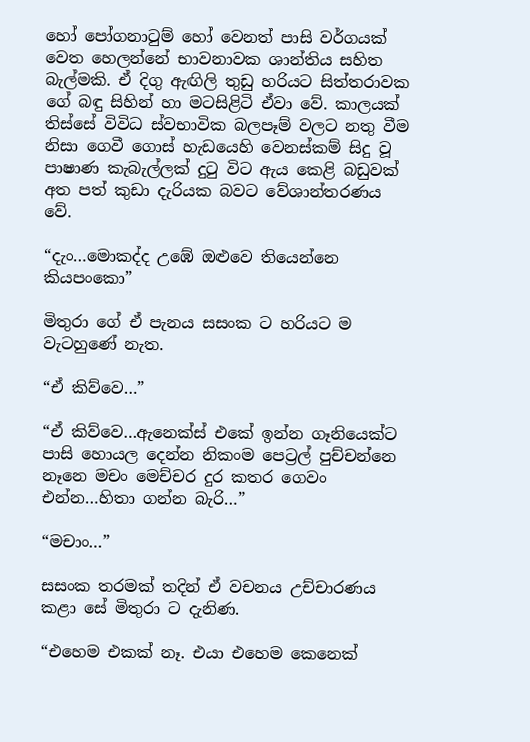හෝ පෝගනාටුම් හෝ වෙනත් පාසි වර්ගයක් වෙත හෙලන්නේ භාවනාවක ශාන්තිය සහිත බැල්මකි. ඒ දිගු ඇඟිලි තුඩු හරියට සිත්තරාවක ගේ බඳු සිහින් හා මටසිළිටි ඒවා වේ. කාලයක් තිස්සේ විවිධ ස්වභාවික බලපෑම් වලට නතු වීම නිසා ගෙවී ගොස් හැඩයෙහි වෙනස්කම් සිදු වූ පාෂාණ කැබැල්ලක් දුටු විට ඇය කෙළි බඩුවක් අත පත් කුඩා දැරියක බවට වේශාන්තරණය වේ.

“දැං…මොකද්ද උඹේ ඔළුවෙ තියෙන්නෙ කියපංකො”

මිතුරා ගේ ඒ පැනය සසංක ට හරියට ම වැටහුණේ නැත.

“ඒ කිව්වෙ…”

“ඒ කිව්වෙ…ඇනෙක්ස් එකේ ඉන්න ගෑනියෙක්ට පාසි හොයල දෙන්න නිකංම පෙට්‍රල් පුච්චන්නෙ නෑනෙ මචං මෙච්චර දුර කතර ගෙවං එන්න…හිතා ගන්න බැරි…”

“මචාං…”

සසංක තරමක් තදින් ඒ වචනය උච්චාරණය කළා සේ මිතුරා ට දැනිණ.

“එහෙම එකක් නෑ. එයා එහෙම කෙනෙක්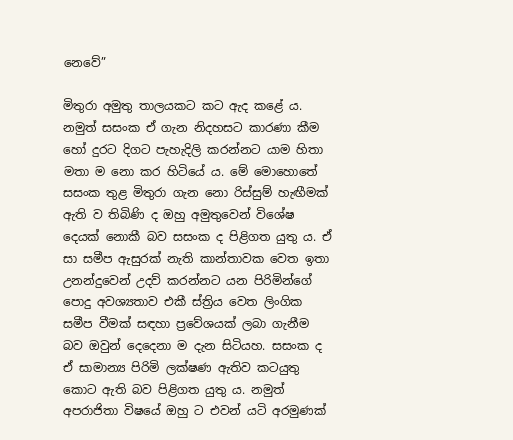නෙවේ”

මිතුරා අමුතු තාලයකට කට ඇද කළේ ය. නමුත් සසංක ඒ ගැන නිදහසට කාරණා කීම හෝ දුරට දිගට පැහැදිලි කරන්නට යාම හිතා මතා ම නො කර හිටියේ ය. මේ මොහොතේ සසංක තුළ මිතුරා ගැන නො රිස්සුම් හැඟීමක් ඇති ව තිබිණි ද ඔහු අමුතුවෙන් විශේෂ දෙයක් නොකී බව සසංක ද පිළිගත යුතු ය. ඒ සා සමීප ඇසුරක් නැති කාන්තාවක වෙත ඉතා උනන්දුවෙන් උදව් කරන්නට යන පිරිමින්ගේ පොදු අවශ්‍යතාව එකී ස්ත්‍රිය වෙත ලිංගික සමීප වීමක් සඳහා ප්‍රවේශයක් ලබා ගැනීම බව ඔවුන් දෙදෙනා ම දැන සිටියහ. සසංක ද ඒ සාමාන්‍ය පිරිමි ලක්ෂණ ඇතිව කටයුතු කොට ඇති බව පිළිගත යුතු ය. නමුත් අපරාජිතා විෂයේ ඔහු ට එවන් යටි අරමුණක්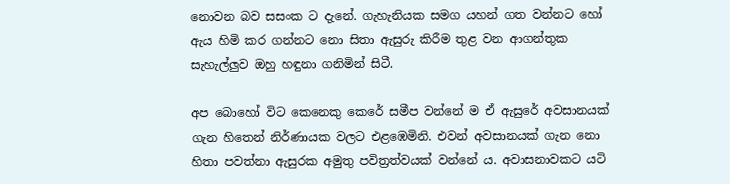නොවන බව සසංක ට දැනේ. ගැහැනියක සමග යහන් ගත වන්නට හෝ ඇය හිමි කර ගන්නට නො සිතා ඇසුරු කිරීම තුළ වන ආගන්තුක සැහැල්ලුව ඔහු හඳුනා ගනිමින් සිටී.

අප බොහෝ විට කෙනෙකු කෙරේ සමීප වන්නේ ම ඒ ඇසුරේ අවසානයක් ගැන හිතෙන් නිර්ණායක වලට එළඹෙමිනි. එවන් අවසානයක් ගැන නො හිතා පවත්නා ඇසුරක අමුතු පවිත්‍රත්වයක් වන්නේ ය. අවාසනාවකට යටි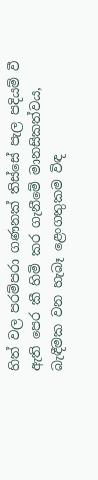හිත් වල පරම්පරා ගණනක් තිස්සේ පැල පදියම් වී ඇති පෙර කී හිමි කර ගැනීමේ මානසිකත්වය, බැඳීමක වන හැබෑ ළෙංගතුකම විඳ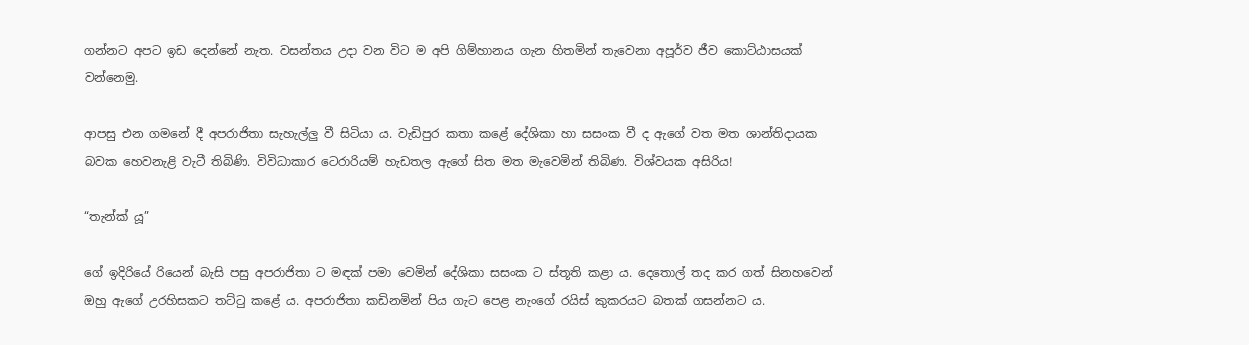ගන්නට අපට ඉඩ දෙන්නේ නැත. වසන්තය උදා වන විට ම අපි ගිම්හානය ගැන හිතමින් තැවෙනා අපූර්ව ජීව කොට්ඨාසයක් වන්නෙමු.

ආපසු එන ගමනේ දී අපරාජිතා සැහැල්ලු වී සිටියා ය. වැඩිපුර කතා කළේ දේශිකා හා සසංක වී ද ඇගේ වත මත ශාන්තිදායක බවක හෙවනැළි වැටී තිබිණි. විවිධාකාර ටෙරාරියම් හැඩතල ඇගේ සිත මත මැවෙමින් තිබිණ. විශ්වයක අසිරිය!

“තැන්ක් යූ”

ගේ ඉදිරියේ රියෙන් බැසි පසු අපරාජිතා ට මඳක් පමා වෙමින් දේශිකා සසංක ට ස්තූති කළා ය. දෙතොල් තද කර ගත් සිනහවෙන් ඔහු ඇගේ උරහිසකට තට්ටු කළේ ය. අපරාජිතා කඩිනමින් පිය ගැට පෙළ නැංගේ රයිස් කුකරයට බතක් ගසන්නට ය.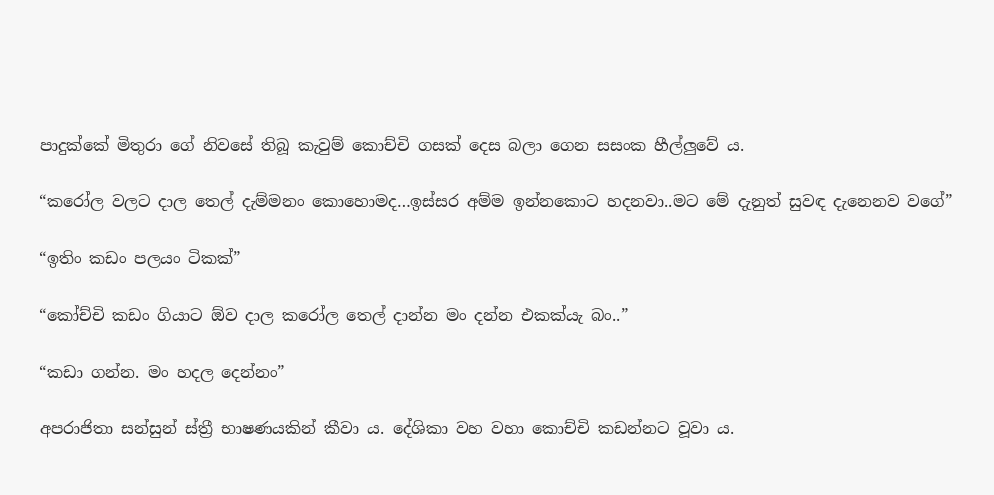පාදුක්කේ මිතුරා ගේ නිවසේ තිබූ කැවුම් කොච්චි ගසක් දෙස බලා ගෙන සසංක හීල්ලුවේ ය.

“කරෝල වලට දාල තෙල් දැම්මනං කොහොමද…ඉස්සර අම්ම ඉන්නකොට හදනවා..මට මේ දැනුත් සුවඳ දැනෙනව වගේ”

“ඉතිං කඩං පලයං ටිකක්”

“කෝච්චි කඩං ගියාට ඕව දාල කරෝල තෙල් දාන්න මං දන්න එකක්යැ බං..”

“කඩා ගන්න. මං හදල දෙන්නං”

අපරාජිතා සන්සුන් ස්ත්‍රී භාෂණයකින් කීවා ය. දේශිකා වහ වහා කොච්චි කඩන්නට වූවා ය.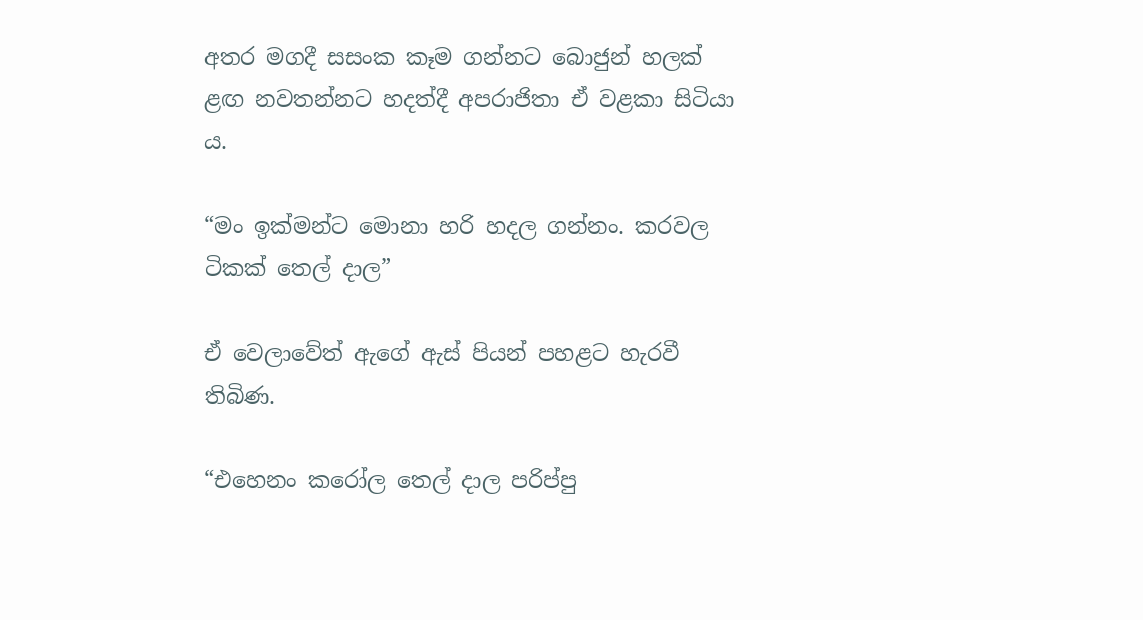අතර මගදී සසංක කෑම ගන්නට බොජුන් හලක් ළඟ නවතන්නට හදත්දී අපරාජිතා ඒ වළකා සිටියා ය.

“මං ඉක්මන්ට මොනා හරි හදල ගන්නං. කරවල ටිකක් තෙල් දාල”

ඒ වෙලාවේත් ඇගේ ඇස් පියන් පහළට හැරවී තිබිණ.

“එහෙනං කරෝල තෙල් දාල පරිප්පු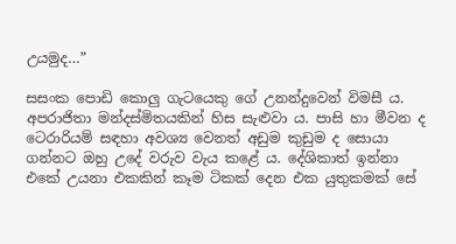උයමුද…”

සසංක පොඩි කොලු ගැටයෙකු ගේ උනන්දුවෙන් විමසී ය. අපරාජිතා මන්දස්මිතයකින් හිස සැළුවා ය. පාසි හා මීවන ද ටෙරාරියම් සඳහා අවශ්‍ය වෙනත් අඩුම කුඩුම ද සොයා ගන්නට ඔහු උදේ වරුව වැය කළේ ය. දේශිකාත් ඉන්නා එකේ උයනා එකකින් කෑම ටිකක් දෙන එක යුතුකමක් සේ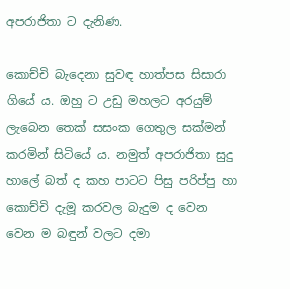අපරාජිතා ට දැනිණ.

කොච්චි බැදෙනා සුවඳ හාත්පස සිසාරා ගියේ ය. ඔහු ට උඩු මහලට අරයුම් ලැබෙන තෙක් සසංක ගෙතුල සක්මන් කරමින් සිටියේ ය. නමුත් අපරාජිතා සුදු හාලේ බත් ද කහ පාටට පිසු පරිප්පු හා කොච්චි දැමූ කරවල බැදුම ද වෙන වෙන ම බඳුන් වලට දමා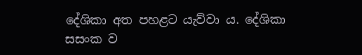දේශිකා අත පහළට යැව්වා ය. දේශිකා සසංක ව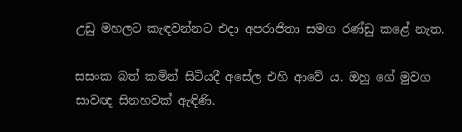උඩු මහලට කැඳවන්නට එදා අපරාජිතා සමග රණ්ඩු කළේ නැත.

සසංක බත් කමින් සිටියදී අසේල එහි ආවේ ය. ඔහු ගේ මුවග සාවඥ සිනහවක් ඇඳිණි.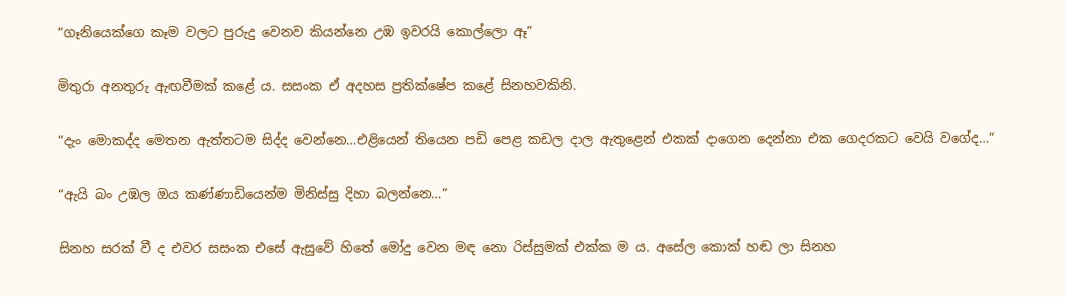“ගෑනියෙක්ගෙ කෑම වලට පුරුදු වෙනව කියන්නෙ උඹ ඉවරයි කොල්ලො ඈ”

මිතුරා අනතුරු ඇඟවීමක් කළේ ය. සසංක ඒ අදහස ප්‍රතික්ෂේප කළේ සිනහවකිනි.

“දැං මොකද්ද මෙතන ඇත්තටම සිද්ද වෙන්නෙ…එළියෙන් තියෙන පඩි පෙළ කඩල දාල ඇතුළෙන් එකක් දාගෙන දෙන්නා එක ගෙදරකට වෙයි වගේද…”

“ඇයි බං උඹල ඔය කණ්ණාඩියෙන්ම මිනිස්සු දිහා බලන්නෙ…”

සිනහ සරක් වී ද එවර සසංක එසේ ඇසුවේ හිතේ මෝදු වෙන මඳ නො රිස්සුමක් එක්ක ම ය. අසේල කොක් හඬ ලා සිනහ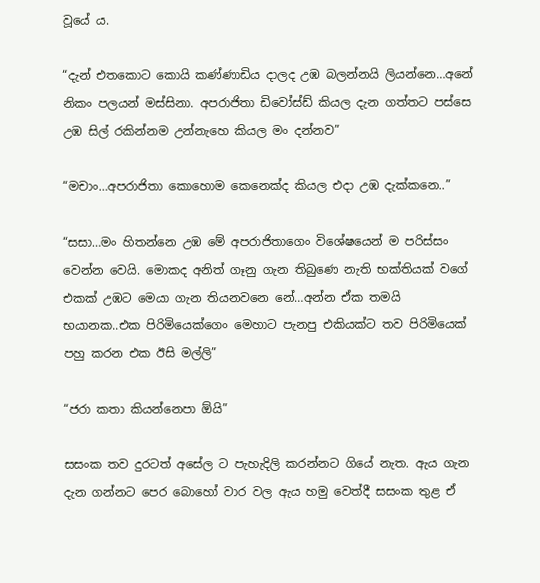වූයේ ය.

“දැන් එතකොට කොයි කණ්ණාඩිය දාලද උඹ බලන්නයි ලියන්නෙ…අනේ නිකං පලයන් මස්සිනා. අපරාජිතා ඩිවෝස්ඩ් කියල දැන ගත්තට පස්සෙ උඹ සිල් රකින්නම උන්නැහෙ කියල මං දන්නව”

“මචාං…අපරාජිතා කොහොම කෙනෙක්ද කියල එදා උඹ දැක්කනෙ..”

“සසා…මං හිතන්නෙ උඹ මේ අපරාජිතාගෙං විශේෂයෙන් ම පරිස්සං වෙන්න වෙයි. මොකද අනිත් ගෑනු ගැන තිබුණෙ නැති භක්තියක් වගේ එකක් උඹට මෙයා ගැන තියනවනෙ නේ…අන්න ඒක තමයි භයානක..එක පිරිමියෙක්ගෙං මෙහාට පැනපු එකියක්ට තව පිරිමියෙක් පහු කරන එක ඊසි මල්ලි”

“ජරා කතා කියන්නෙපා ඕයි”

සසංක තව දුරටත් අසේල ට පැහැදිලි කරන්නට ගියේ නැත. ඇය ගැන දැන ගන්නට පෙර බොහෝ වාර වල ඇය හමු වෙත්දී සසංක තුළ ඒ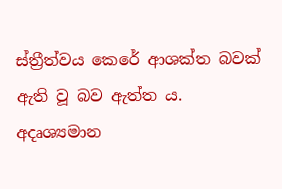ස්ත්‍රීත්වය කෙරේ ආශක්ත බවක් ඇති වූ බව ඇත්ත ය. අදෘශ්‍යමාන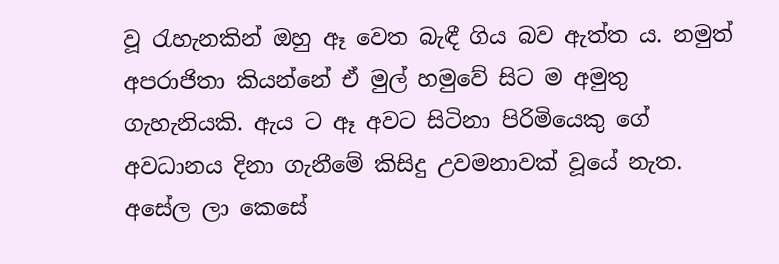වූ රැහැනකින් ඔහු ඈ වෙත බැඳී ගිය බව ඇත්ත ය. නමුත් අපරාජිතා කියන්නේ ඒ මුල් හමුවේ සිට ම අමුතු ගැහැනියකි. ඇය ට ඈ අවට සිටිනා පිරිමියෙකු ගේ අවධානය දිනා ගැනීමේ කිසිදු උවමනාවක් වූයේ නැත. අසේල ලා කෙසේ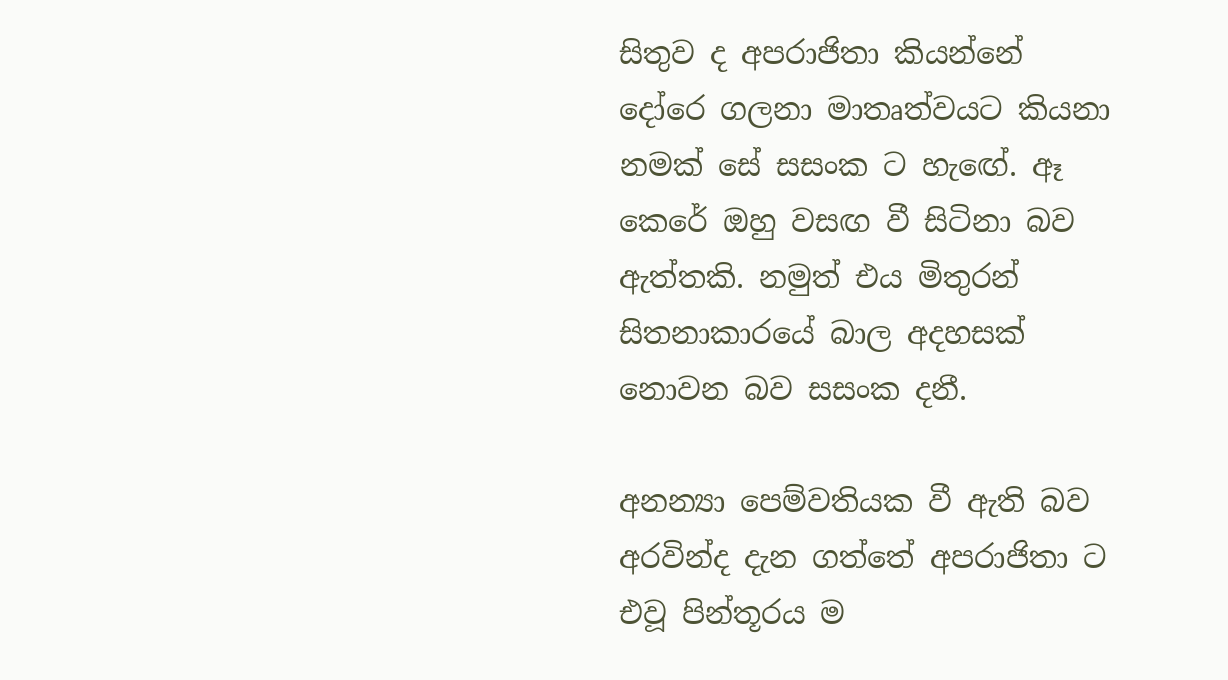සිතුව ද අපරාජිතා කියන්නේ දෝරෙ ගලනා මාතෘත්වයට කියනා නමක් සේ සසංක ට හැඟේ. ඈ කෙරේ ඔහු වසඟ වී සිටිනා බව ඇත්තකි. නමුත් එය මිතුරන් සිතනාකාරයේ බාල අදහසක් නොවන බව සසංක දනී.

අනන්‍යා පෙම්වතියක වී ඇති බව අරවින්ද දැන ගත්තේ අපරාජිතා ට එවූ පින්තූරය ම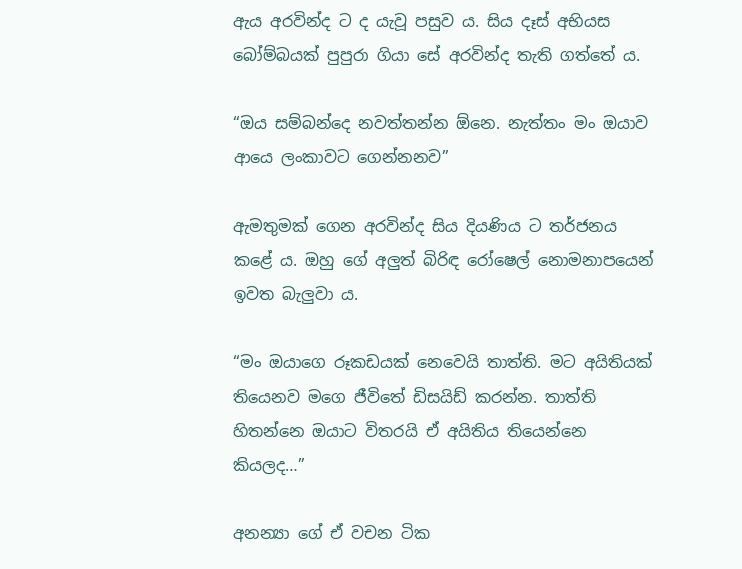ඇය අරවින්ද ට ද යැවූ පසුව ය. සිය දෑස් අභියස බෝම්බයක් පුපුරා ගියා සේ අරවින්ද තැති ගත්තේ ය.

“ඔය සම්බන්දෙ නවත්තන්න ඕනෙ. නැත්තං මං ඔයාව ආයෙ ලංකාවට ගෙන්නනව”

ඇමතුමක් ගෙන අරවින්ද සිය දියණිය ට තර්ජනය කළේ ය. ඔහු ගේ අලුත් බිරිඳ රෝෂෙල් නොමනාපයෙන් ඉවත බැලුවා ය.

“මං ඔයාගෙ රූකඩයක් නෙවෙයි තාත්ති. මට අයිතියක් තියෙනව මගෙ ජීවිතේ ඩිසයිඩ් කරන්න. තාත්ති හිතන්නෙ ඔයාට විතරයි ඒ අයිතිය තියෙන්නෙ කියලද…”

අනන්‍යා ගේ ඒ වචන ටික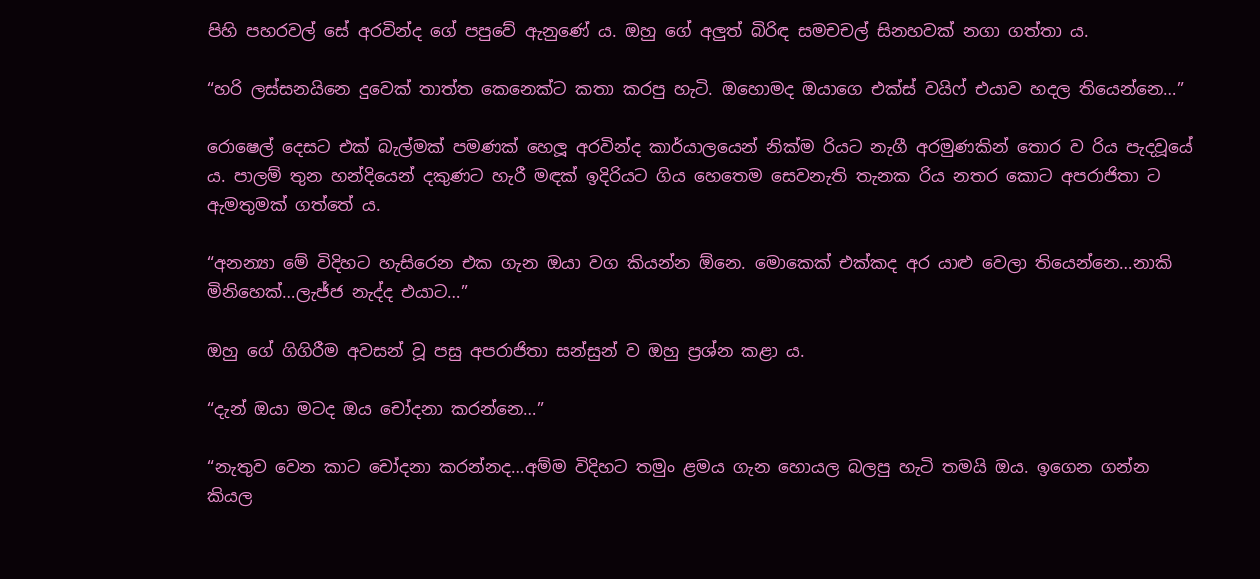පිහි පහරවල් සේ අරවින්ද ගේ පපුවේ ඇනුණේ ය. ඔහු ගේ අලුත් බිරිඳ සමචචල් සිනහවක් නගා ගත්තා ය.

“හරි ලස්සනයිනෙ දුවෙක් තාත්ත කෙනෙක්ට කතා කරපු හැටි. ඔහොමද ඔයාගෙ එක්ස් වයිෆ් එයාව හදල තියෙන්නෙ…”

රොෂෙල් දෙසට එක් බැල්මක් පමණක් හෙලූ අරවින්ද කාර්යාලයෙන් නික්ම රියට නැගී අරමුණකින් තොර ව රිය පැදවූයේ ය. පාලම් තුන හන්දියෙන් දකුණට හැරී මඳක් ඉදිරියට ගිය හෙතෙම සෙවනැති තැනක රිය නතර කොට අපරාජිතා ට ඇමතුමක් ගත්තේ ය.

“අනන්‍යා මේ විදිහට හැසිරෙන එක ගැන ඔයා වග කියන්න ඕනෙ. මොකෙක් එක්කද අර යාළු වෙලා තියෙන්නෙ…නාකි මිනිහෙක්…ලැජ්ජ නැද්ද එයාට…”

ඔහු ගේ ගිගිරීම අවසන් වූ පසු අපරාජිතා සන්සුන් ව ඔහු ප්‍රශ්න කළා ය.

“දැන් ඔයා මටද ඔය චෝදනා කරන්නෙ…”

“නැතුව වෙන කාට චෝදනා කරන්නද…අම්ම විදිහට තමුං ළමය ගැන හොයල බලපු හැටි තමයි ඔය. ඉගෙන ගන්න කියල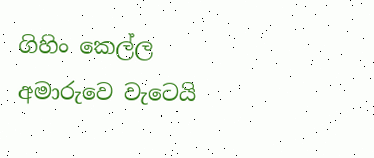ගිහිං කෙල්ල අමාරුවෙ වැටෙයි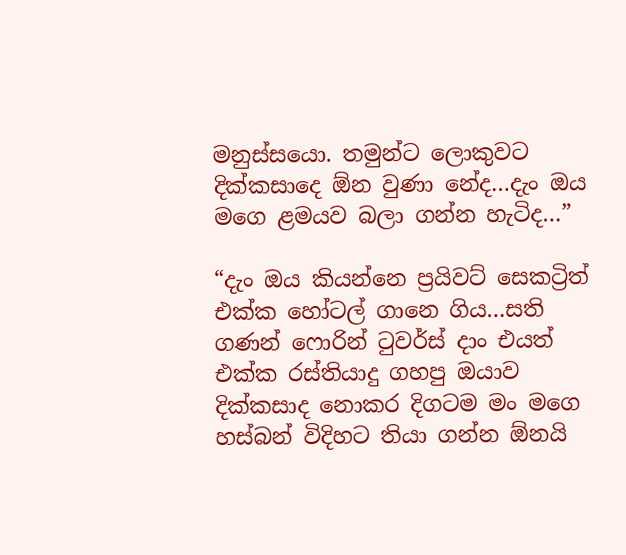මනුස්සයො. තමුන්ට ලොකුවට දික්කසාදෙ ඕන වුණා නේද…දැං ඔය මගෙ ළමයව බලා ගන්න හැටිද…”

“දැං ඔය කියන්නෙ ප්‍රයිවට් සෙකට්‍රිත් එක්ක හෝටල් ගානෙ ගිය…සති ගණන් ෆොරින් ටුවර්ස් දාං එයත් එක්ක රස්තියාදු ගහපු ඔයාව දික්කසාද නොකර දිගටම මං මගෙ හස්බන් විදිහට තියා ගන්න ඕනයි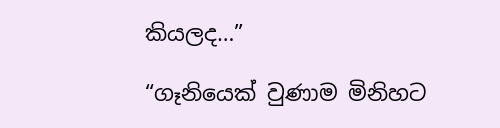කියලද…”

“ගෑනියෙක් වුණාම මිනිහට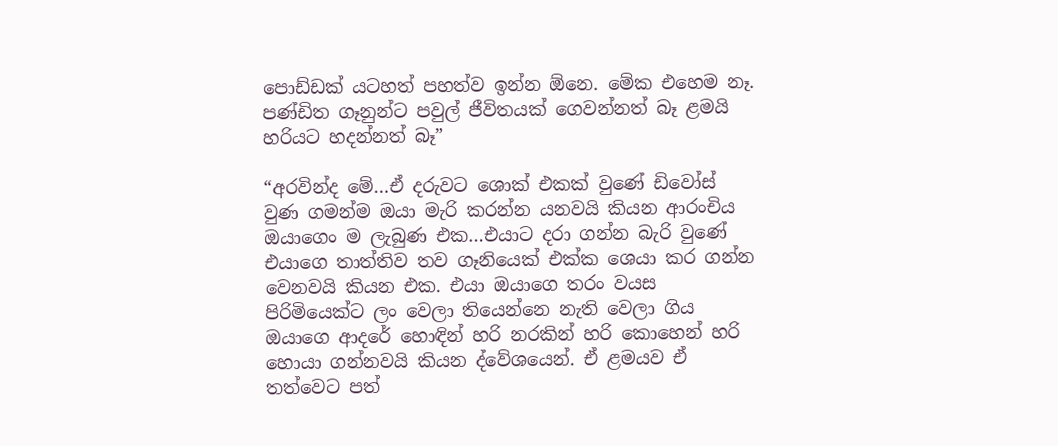පොඩ්ඩක් යටහත් පහත්ව ඉන්න ඕනෙ. මේක එහෙම නෑ. පණ්ඩිත ගෑනුන්ට පවුල් ජීවිතයක් ගෙවන්නත් බෑ ළමයි හරියට හදන්නත් බෑ”

“අරවින්ද මේ…ඒ දරුවට ශොක් එකක් වුණේ ඩිවෝස් වුණ ගමන්ම ඔයා මැරි කරන්න යනවයි කියන ආරංචිය ඔයාගෙං ම ලැබුණ එක…එයාට දරා ගන්න බැරි වුණේ එයාගෙ තාත්තිව තව ගෑනියෙක් එක්ක ශෙයා කර ගන්න වෙනවයි කියන එක. එයා ඔයාගෙ තරං වයස පිරිමියෙක්ට ලං වෙලා තියෙන්නෙ නැති වෙලා ගිය ඔයාගෙ ආදරේ හොඳින් හරි නරකින් හරි කොහෙන් හරි හොයා ගන්නවයි කියන ද්වේශයෙන්. ඒ ළමයව ඒ තත්වෙට පත්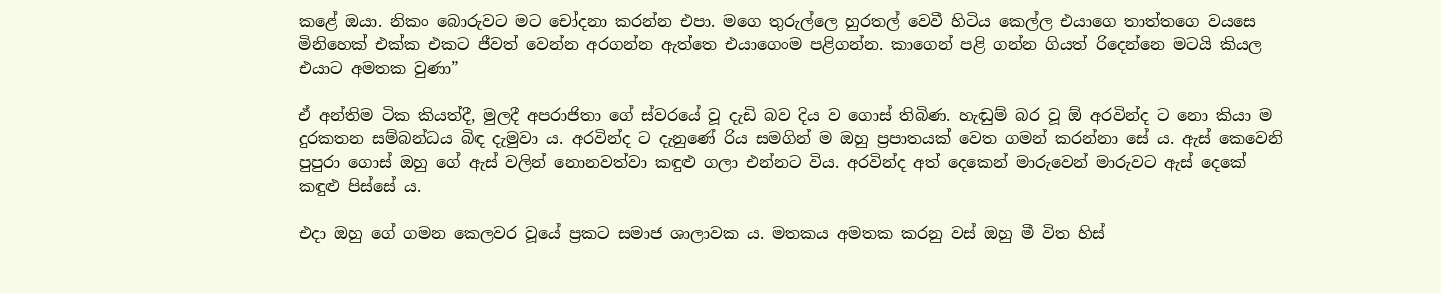කළේ ඔයා. නිකං බොරුවට මට චෝදනා කරන්න එපා. මගෙ තුරුල්ලෙ හුරතල් වෙවී හිටිය කෙල්ල එයාගෙ තාත්තගෙ වයසෙ මිනිහෙක් එක්ක එකට ජීවත් වෙන්න අරගන්න ඇත්තෙ එයාගෙංම පළිගන්න. කාගෙන් පළි ගන්න ගියත් රිදෙන්නෙ මටයි කියල එයාට අමතක වුණා”

ඒ අන්තිම ටික කියත්දී, මුලදී අපරාජිතා ගේ ස්වරයේ වූ දැඩි බව දිය ව ගොස් තිබිණ. හැඬුම් බර වූ ඕ අරවින්ද ට නො කියා ම දුරකතන සම්බන්ධය බිඳ දැමුවා ය. අරවින්ද ට දැනුණේ රිය සමගින් ම ඔහු ප්‍රපාතයක් වෙත ගමන් කරන්නා සේ ය. ඇස් කෙවෙනි පුපුරා ගොස් ඔහු ගේ ඇස් වලින් නොනවත්වා කඳුළු ගලා එන්නට විය. අරවින්ද අත් දෙකෙන් මාරුවෙන් මාරුවට ඇස් දෙකේ කඳුළු පිස්සේ ය.

එදා ඔහු ගේ ගමන කෙලවර වූයේ ප්‍රකට සමාජ ශාලාවක ය. මතකය අමතක කරනු වස් ඔහු මී විත හිස්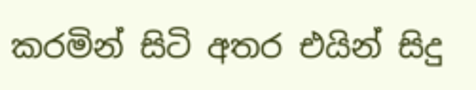කරමින් සිටි අතර එයින් සිදු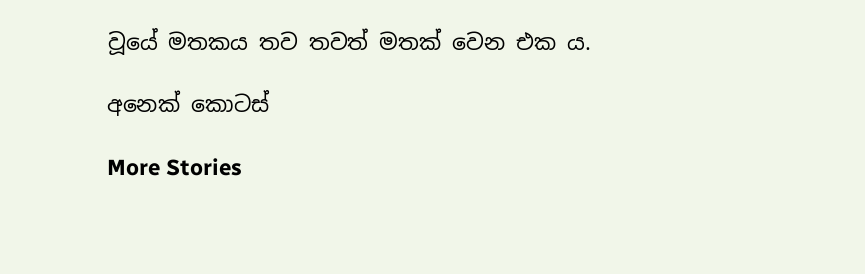වූයේ මතකය තව තවත් මතක් වෙන එක ය.

අනෙක් කොටස්

More Stories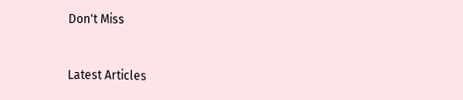Don't Miss


Latest Articles